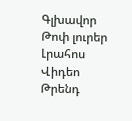Գլխավոր Թոփ լուրեր Լրահոս Վիդեո Թրենդ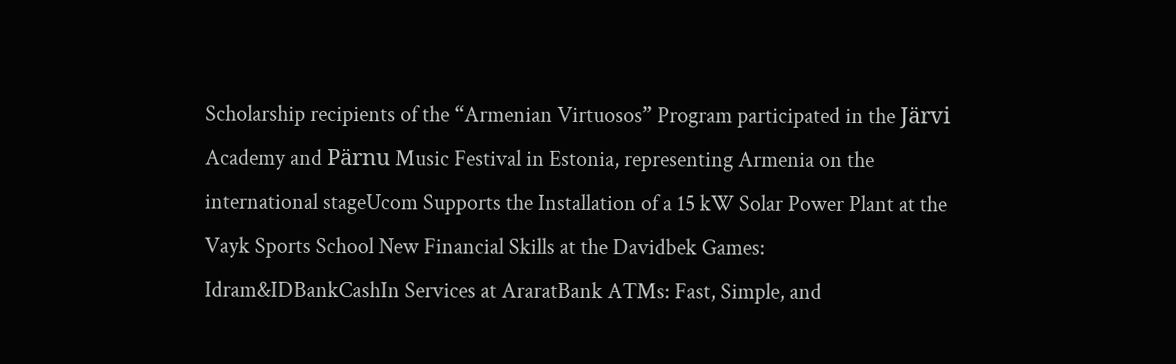Scholarship recipients of the “Armenian Virtuosos” Program participated in the Järvi Academy and Pärnu Music Festival in Estonia, representing Armenia on the international stageUcom Supports the Installation of a 15 kW Solar Power Plant at the Vayk Sports School New Financial Skills at the Davidbek Games: Idram&IDBankCashIn Services at AraratBank ATMs: Fast, Simple, and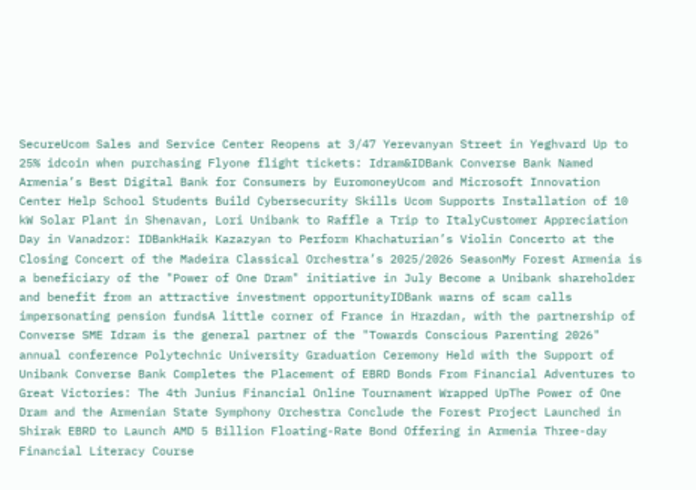SecureUcom Sales and Service Center Reopens at 3/47 Yerevanyan Street in Yeghvard Up to 25% idcoin when purchasing Flyone flight tickets: Idram&IDBank Converse Bank Named Armenia’s Best Digital Bank for Consumers by EuromoneyUcom and Microsoft Innovation Center Help School Students Build Cybersecurity Skills Ucom Supports Installation of 10 kW Solar Plant in Shenavan, Lori Unibank to Raffle a Trip to ItalyCustomer Appreciation Day in Vanadzor: IDBankHaik Kazazyan to Perform Khachaturian’s Violin Concerto at the Closing Concert of the Madeira Classical Orchestra’s 2025/2026 SeasonMy Forest Armenia is a beneficiary of the "Power of One Dram" initiative in July Become a Unibank shareholder and benefit from an attractive investment opportunityIDBank warns of scam calls impersonating pension fundsA little corner of France in Hrazdan, with the partnership of Converse SME Idram is the general partner of the "Towards Conscious Parenting 2026" annual conference Polytechnic University Graduation Ceremony Held with the Support of Unibank Converse Bank Completes the Placement of EBRD Bonds From Financial Adventures to Great Victories: The 4th Junius Financial Online Tournament Wrapped UpThe Power of One Dram and the Armenian State Symphony Orchestra Conclude the Forest Project Launched in Shirak EBRD to Launch AMD 5 Billion Floating-Rate Bond Offering in Armenia Three-day Financial Literacy Course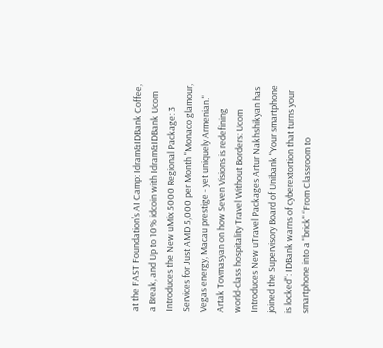at the FAST Foundation’s AI Camp: Idram&IDBank Coffee, a Break, and Up to 10% idcoin with Idram&IDBank Ucom Introduces the New uMix 5000 Regional Package: 3 Services for Just AMD 5,000 per Month "Monaco glamour, Vegas energy, Macau prestige - yet uniquely Armenian." Artak Tovmasyan on how Seven Visions is redefining world-class hospitality Travel Without Borders: Ucom Introduces New uTravel Packages Artur Nakhshikyan has joined the Supervisory Board of Unibank "Your smartphone is locked": IDBank warns of cyberextortion that turns your smartphone into a "brick" “From Classroom to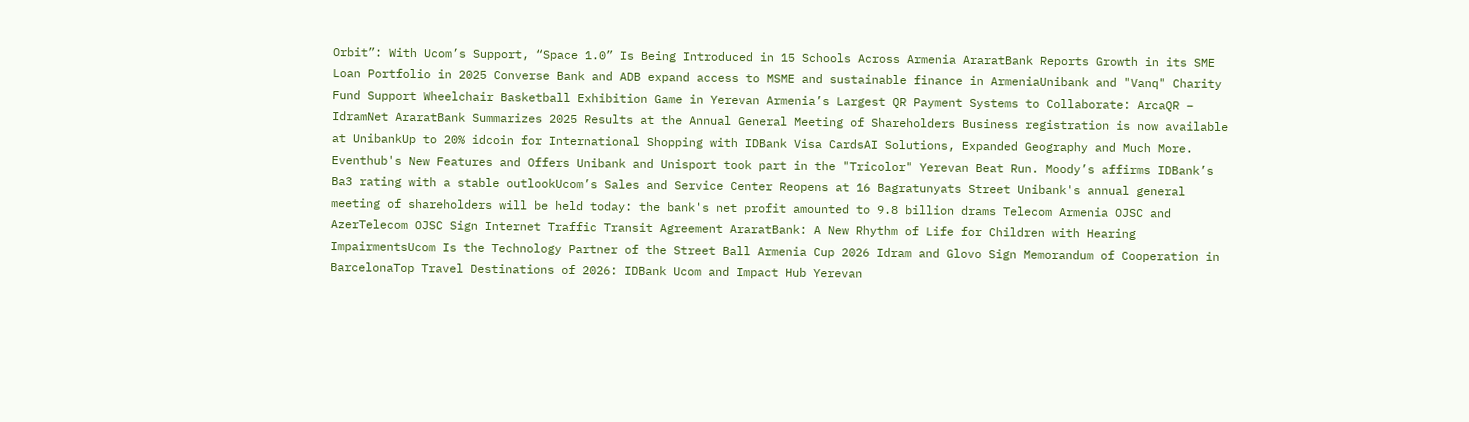Orbit”: With Ucom’s Support, “Space 1.0” Is Being Introduced in 15 Schools Across Armenia AraratBank Reports Growth in its SME Loan Portfolio in 2025 Converse Bank and ADB expand access to MSME and sustainable finance in ArmeniaUnibank and "Vanq" Charity Fund Support Wheelchair Basketball Exhibition Game in Yerevan Armenia’s Largest QR Payment Systems to Collaborate: ArcaQR – IdramNet AraratBank Summarizes 2025 Results at the Annual General Meeting of Shareholders Business registration is now available at UnibankUp to 20% idcoin for International Shopping with IDBank Visa CardsAI Solutions, Expanded Geography and Much More. Eventhub's New Features and Offers Unibank and Unisport took part in the "Tricolor" Yerevan Beat Run. Moody’s affirms IDBank’s Ba3 rating with a stable outlookUcom’s Sales and Service Center Reopens at 16 Bagratunyats Street Unibank's annual general meeting of shareholders will be held today: the bank's net profit amounted to 9.8 billion drams Telecom Armenia OJSC and AzerTelecom OJSC Sign Internet Traffic Transit Agreement AraratBank: A New Rhythm of Life for Children with Hearing ImpairmentsUcom Is the Technology Partner of the Street Ball Armenia Cup 2026 Idram and Glovo Sign Memorandum of Cooperation in BarcelonaTop Travel Destinations of 2026: IDBank Ucom and Impact Hub Yerevan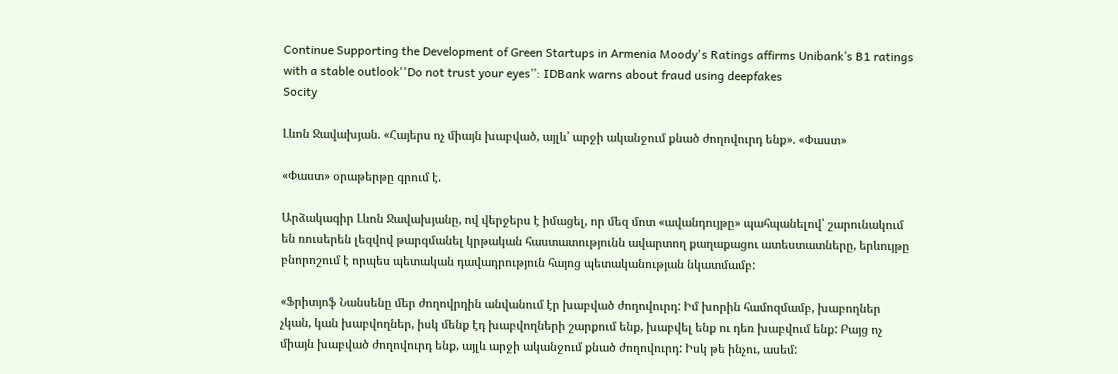Continue Supporting the Development of Green Startups in Armenia Moody's Ratings affirms Unibank’s B1 ratings with a stable outlook''Do not trust your eyes’’: IDBank warns about fraud using deepfakes
Socity

Լևոն Ջավախյան. «Հայերս ոչ միայն խաբված, այլև՝ արջի ականջում քնած ժողովուրդ ենք». «Փաստ»

«Փաստ» օրաթերթը գրում է.

Արձակագիր Լևոն Ջավախյանը, ով վերջերս է իմացել, որ մեզ մոտ «ավանդույթը» պահպանելով՝ շարունակում են ռուսերեն լեզվով թարգմանել կրթական հաստատությունն ավարտող քաղաքացու ատեստատները, երևույթը բնորոշում է որպես պետական դավադրություն հայոց պետականության նկատմամբ:

«Ֆրիտյոֆ Նանսենը մեր ժողովրդին անվանում էր խաբված ժողովուրդ: Իմ խորին համոզմամբ, խաբողներ չկան, կան խաբվողներ, իսկ մենք էդ խաբվողների շարքում ենք, խաբվել ենք ու դեռ խաբվում ենք: Բայց ոչ միայն խաբված ժողովուրդ ենք, այլև արջի ականջում քնած ժողովուրդ: Իսկ թե ինչու, ասեմ: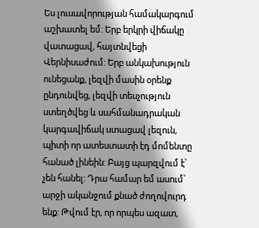Ես լուսավորության համակարգում աշխատել եմ: Երբ երկրի վիճակը վատացավ, հայտնվեցի Վերնիսաժում: Երբ անկախություն ունեցանք, լեզվի մասին օրենք ընդունվեց, լեզվի տեսչություն ստեղծվեց և սահմանադրական կարգավիճակ ստացավ լեզուն, պիտի որ ատեստատի էդ մոմենտը հանած լինեին: Բայց պարզվում է՝ չեն հանել: Դրա համար եմ ասում՝ արջի ականջում քնած ժողովուրդ ենք: Թվում էր, որ որպես ազատ,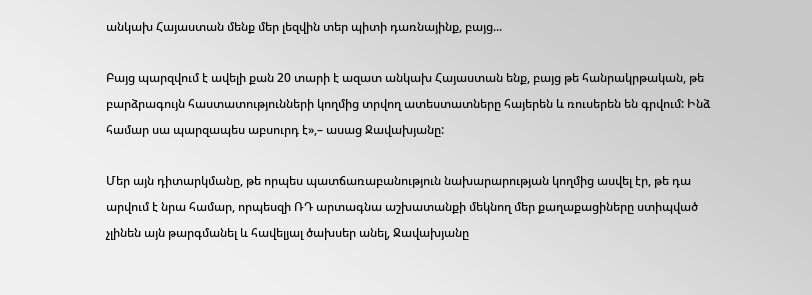անկախ Հայաստան մենք մեր լեզվին տեր պիտի դառնայինք, բայց...

Բայց պարզվում է ավելի քան 20 տարի է ազատ անկախ Հայաստան ենք, բայց թե հանրակրթական, թե բարձրագույն հաստատությունների կողմից տրվող ատեստատները հայերեն և ռուսերեն են գրվում: Ինձ համար սա պարզապես աբսուրդ է»,– ասաց Ջավախյանը:

Մեր այն դիտարկմանը, թե որպես պատճառաբանություն նախարարության կողմից ասվել էր, թե դա արվում է նրա համար, որպեսզի ՌԴ արտագնա աշխատանքի մեկնող մեր քաղաքացիները ստիպված չլինեն այն թարգմանել և հավելյալ ծախսեր անել, Ջավախյանը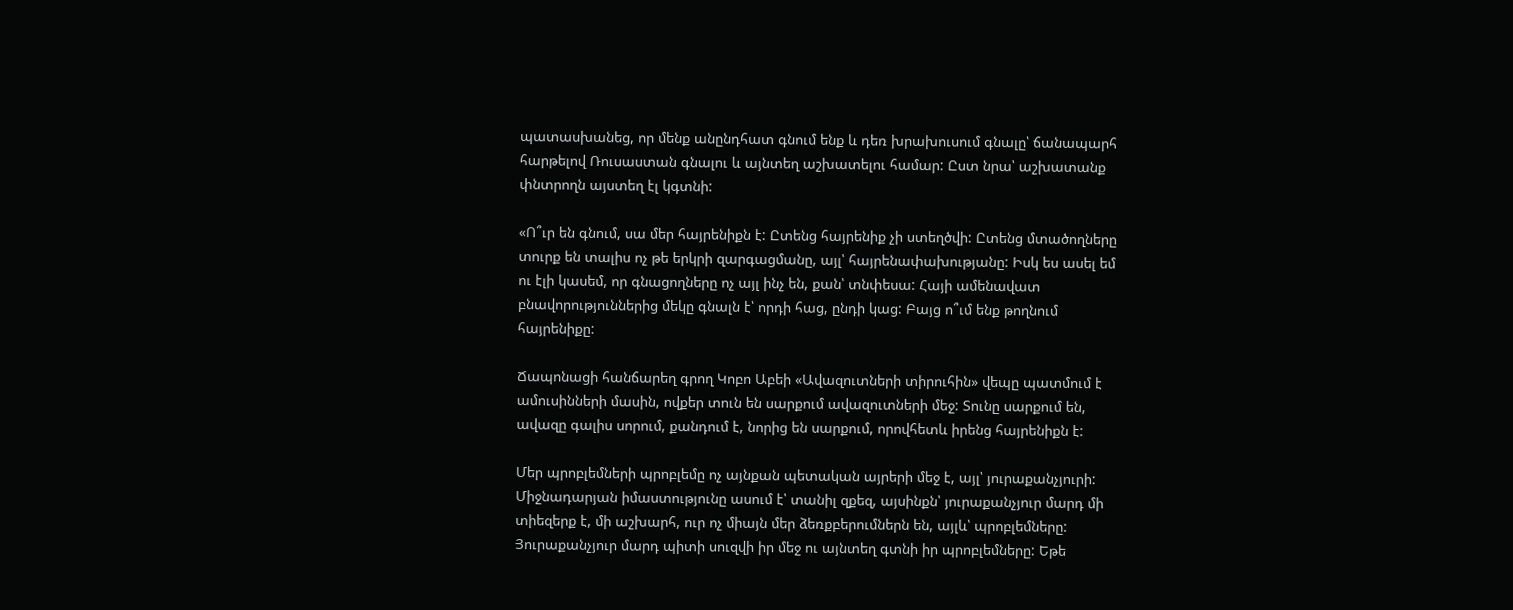պատասխանեց, որ մենք անընդհատ գնում ենք և դեռ խրախուսում գնալը՝ ճանապարհ հարթելով Ռուսաստան գնալու և այնտեղ աշխատելու համար: Ըստ նրա՝ աշխատանք փնտրողն այստեղ էլ կգտնի:

«Ո՞ւր են գնում, սա մեր հայրենիքն է: Ըտենց հայրենիք չի ստեղծվի: Ըտենց մտածողները տուրք են տալիս ոչ թե երկրի զարգացմանը, այլ՝ հայրենափախությանը: Իսկ ես ասել եմ ու էլի կասեմ, որ գնացողները ոչ այլ ինչ են, քան՝ տնփեսա: Հայի ամենավատ բնավորություններից մեկը գնալն է՝ որդի հաց, ընդի կաց: Բայց ո՞ւմ ենք թողնում հայրենիքը:

Ճապոնացի հանճարեղ գրող Կոբո Աբեի «Ավազուտների տիրուհին» վեպը պատմում է ամուսինների մասին, ովքեր տուն են սարքում ավազուտների մեջ: Տունը սարքում են, ավազը գալիս սորում, քանդում է, նորից են սարքում, որովհետև իրենց հայրենիքն է:

Մեր պրոբլեմների պրոբլեմը ոչ այնքան պետական այրերի մեջ է, այլ՝ յուրաքանչյուրի: Միջնադարյան իմաստությունը ասում է՝ տանիլ զքեզ, այսինքն՝ յուրաքանչյուր մարդ մի տիեզերք է, մի աշխարհ, ուր ոչ միայն մեր ձեռքբերումներն են, այլև՝ պրոբլեմները: Յուրաքանչյուր մարդ պիտի սուզվի իր մեջ ու այնտեղ գտնի իր պրոբլեմները: Եթե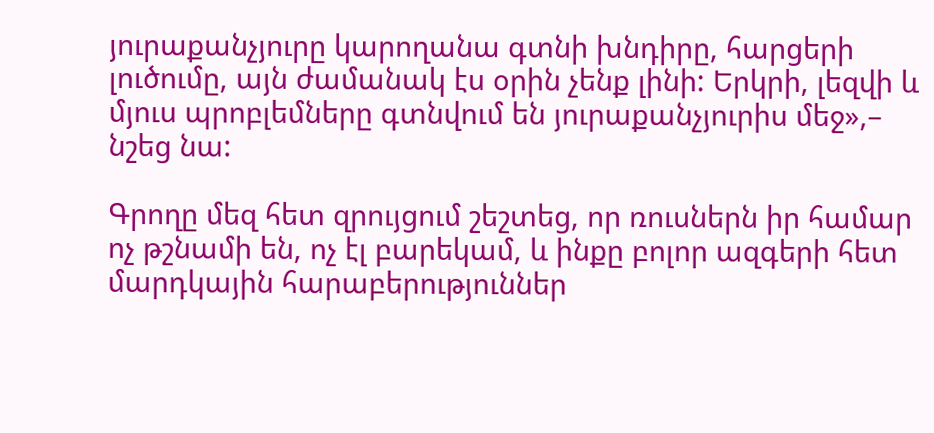յուրաքանչյուրը կարողանա գտնի խնդիրը, հարցերի լուծումը, այն ժամանակ էս օրին չենք լինի: Երկրի, լեզվի և մյուս պրոբլեմները գտնվում են յուրաքանչյուրիս մեջ»,– նշեց նա:

Գրողը մեզ հետ զրույցում շեշտեց, որ ռուսներն իր համար ոչ թշնամի են, ոչ էլ բարեկամ, և ինքը բոլոր ազգերի հետ մարդկային հարաբերություններ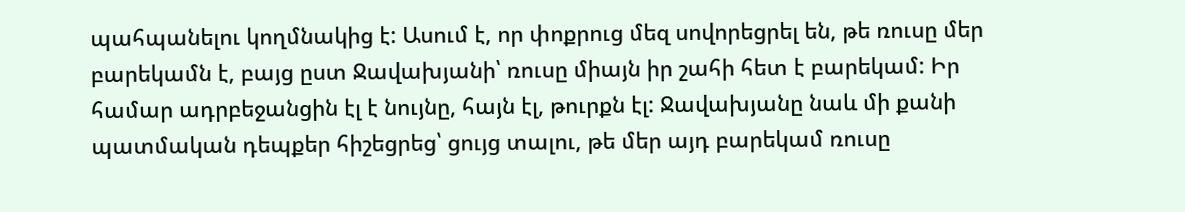պահպանելու կողմնակից է: Ասում է, որ փոքրուց մեզ սովորեցրել են, թե ռուսը մեր բարեկամն է, բայց ըստ Ջավախյանի՝ ռուսը միայն իր շահի հետ է բարեկամ: Իր համար ադրբեջանցին էլ է նույնը, հայն էլ, թուրքն էլ: Ջավախյանը նաև մի քանի պատմական դեպքեր հիշեցրեց՝ ցույց տալու, թե մեր այդ բարեկամ ռուսը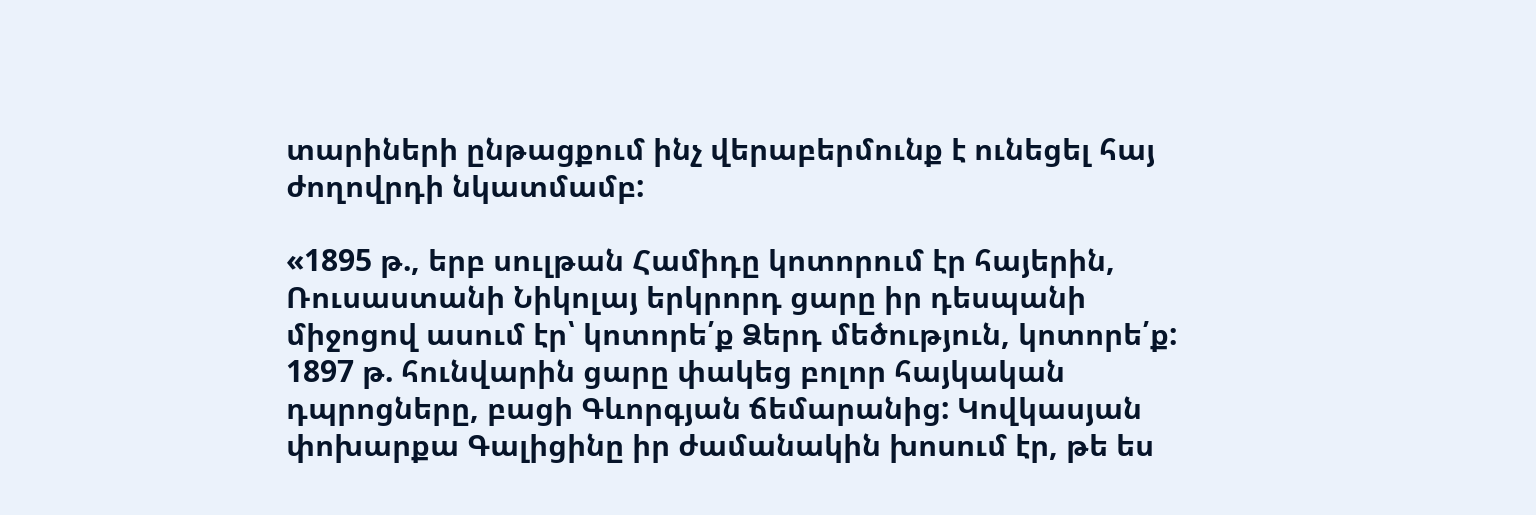տարիների ընթացքում ինչ վերաբերմունք է ունեցել հայ ժողովրդի նկատմամբ:

«1895 թ., երբ սուլթան Համիդը կոտորում էր հայերին, Ռուսաստանի Նիկոլայ երկրորդ ցարը իր դեսպանի միջոցով ասում էր՝ կոտորե՛ք Ձերդ մեծություն, կոտորե՛ք: 1897 թ. հունվարին ցարը փակեց բոլոր հայկական դպրոցները, բացի Գևորգյան ճեմարանից: Կովկասյան փոխարքա Գալիցինը իր ժամանակին խոսում էր, թե ես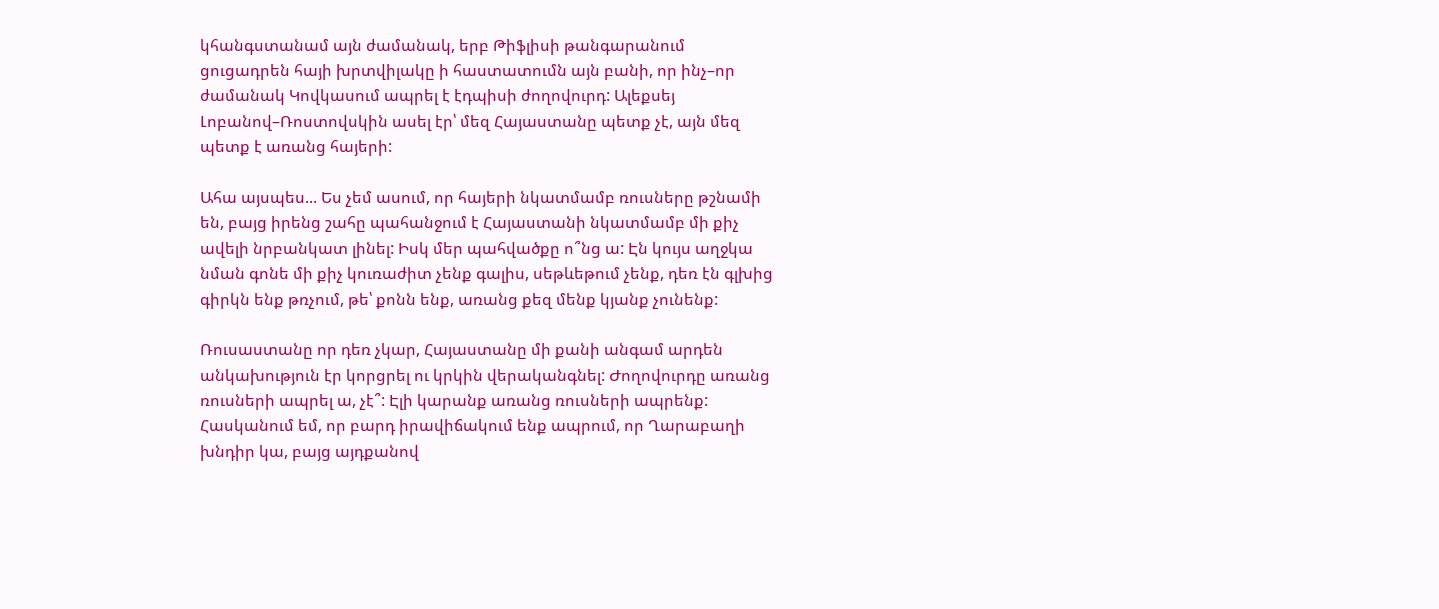կհանգստանամ այն ժամանակ, երբ Թիֆլիսի թանգարանում ցուցադրեն հայի խրտվիլակը ի հաստատումն այն բանի, որ ինչ–որ ժամանակ Կովկասում ապրել է էդպիսի ժողովուրդ: Ալեքսեյ Լոբանով–Ռոստովսկին ասել էր՝ մեզ Հայաստանը պետք չէ, այն մեզ պետք է առանց հայերի:

Ահա այսպես... Ես չեմ ասում, որ հայերի նկատմամբ ռուսները թշնամի են, բայց իրենց շահը պահանջում է Հայաստանի նկատմամբ մի քիչ ավելի նրբանկատ լինել: Իսկ մեր պահվածքը ո՞նց ա: Էն կույս աղջկա նման գոնե մի քիչ կուռաժիտ չենք գալիս, սեթևեթում չենք, դեռ էն գլխից գիրկն ենք թռչում, թե՝ քոնն ենք, առանց քեզ մենք կյանք չունենք:

Ռուսաստանը որ դեռ չկար, Հայաստանը մի քանի անգամ արդեն անկախություն էր կորցրել ու կրկին վերականգնել: Ժողովուրդը առանց ռուսների ապրել ա, չէ՞: Էլի կարանք առանց ռուսների ապրենք: Հասկանում եմ, որ բարդ իրավիճակում ենք ապրում, որ Ղարաբաղի խնդիր կա, բայց այդքանով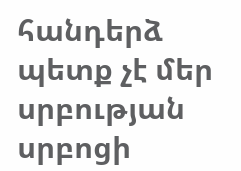հանդերձ պետք չէ մեր սրբության սրբոցի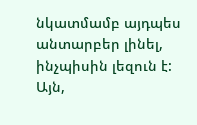նկատմամբ այդպես անտարբեր լինել, ինչպիսին լեզուն է: Այն,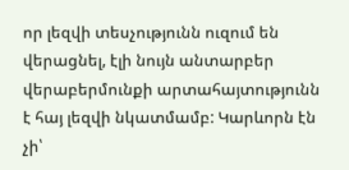որ լեզվի տեսչությունն ուզում են վերացնել, էլի նույն անտարբեր վերաբերմունքի արտահայտությունն է հայ լեզվի նկատմամբ: Կարևորն էն չի՝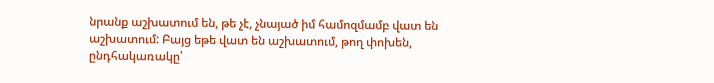նրանք աշխատում են, թե չէ, չնայած իմ համոզմամբ վատ են աշխատում: Բայց եթե վատ են աշխատում, թող փոխեն, ընդհակառակը՝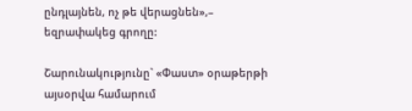ընդլայնեն, ոչ թե վերացնեն»,– եզրափակեց գրողը:

Շարունակությունը` «Փաստ» օրաթերթի այսօրվա համարում